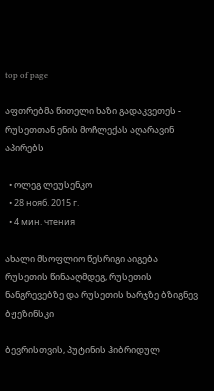top of page

აფთრებმა წითელი ხაზი გადაკვეთეს - რუსეთთან ენის მოჩლექას აღარავინ აპირებს

  • ოლეგ ლეუსენკო
  • 28 нояб. 2015 г.
  • 4 мин. чтения

ახალი მსოფლიო წესრიგი აიგება რუსეთის წინააღმდეგ, რუსეთის ნანგრევებზე და რუსეთის ხარჯზე ბზიგნევ ბჟეზინსკი

ბევრისთვის, პუტინის ჰიბრიდულ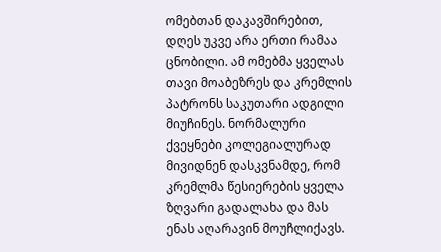ომებთან დაკავშირებით, დღეს უკვე არა ერთი რამაა ცნობილი. ამ ომებმა ყველას თავი მოაბეზრეს და კრემლის პატრონს საკუთარი ადგილი მიუჩინეს. ნორმალური ქვეყნები კოლეგიალურად მივიდნენ დასკვნამდე, რომ კრემლმა წესიერების ყველა ზღვარი გადალახა და მას ენას აღარავინ მოუჩლიქავს.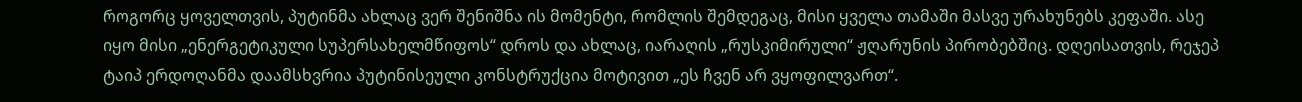როგორც ყოველთვის, პუტინმა ახლაც ვერ შენიშნა ის მომენტი, რომლის შემდეგაც, მისი ყველა თამაში მასვე ურახუნებს კეფაში. ასე იყო მისი „ენერგეტიკული სუპერსახელმწიფოს“ დროს და ახლაც, იარაღის „რუსკიმირული“ ჟღარუნის პირობებშიც. დღეისათვის, რეჯეპ ტაიპ ერდოღანმა დაამსხვრია პუტინისეული კონსტრუქცია მოტივით „ეს ჩვენ არ ვყოფილვართ“.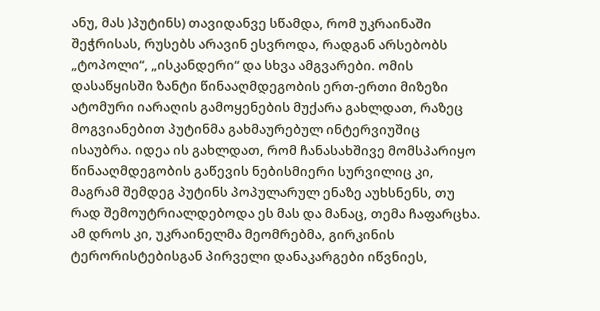ანუ, მას )პუტინს) თავიდანვე სწამდა, რომ უკრაინაში შეჭრისას, რუსებს არავინ ესვროდა, რადგან არსებობს „ტოპოლი“, „ისკანდერი“ და სხვა ამგვარები. ომის დასაწყისში ზანტი წინააღმდეგობის ერთ-ერთი მიზეზი ატომური იარაღის გამოყენების მუქარა გახლდათ, რაზეც მოგვიანებით პუტინმა გახმაურებულ ინტერვიუშიც ისაუბრა. იდეა ის გახლდათ, რომ ჩანასახშივე მომსპარიყო წინააღმდეგობის გაწევის ნებისმიერი სურვილიც კი, მაგრამ შემდეგ პუტინს პოპულარულ ენაზე აუხსნენს, თუ რად შემოუტრიალდებოდა ეს მას და მანაც, თემა ჩაფარცხა. ამ დროს კი, უკრაინელმა მეომრებმა, გირკინის ტერორისტებისგან პირველი დანაკარგები იწვნიეს,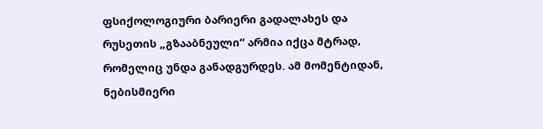ფსიქოლოგიური ბარიერი გადალახეს და რუსეთის „გზააბნეული“ არმია იქცა მტრად, რომელიც უნდა განადგურდეს. ამ მომენტიდან, ნებისმიერი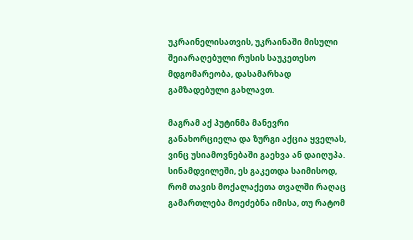უკრაინელისათვის, უკრაინაში მისული შეიარაღებული რუსის საუკეთესო მდგომარეობა, დასამარხად გამზადებული გახლავთ.

მაგრამ აქ პუტინმა მანევრი განახორციელა და ზურგი აქცია ყველას, ვინც უსიამოვნებაში გაეხვა ან დაიღუპა. სინამდვილეში, ეს გაკეთდა საიმისოდ, რომ თავის მოქალაქეთა თვალში რაღაც გამართლება მოეძებნა იმისა, თუ რატომ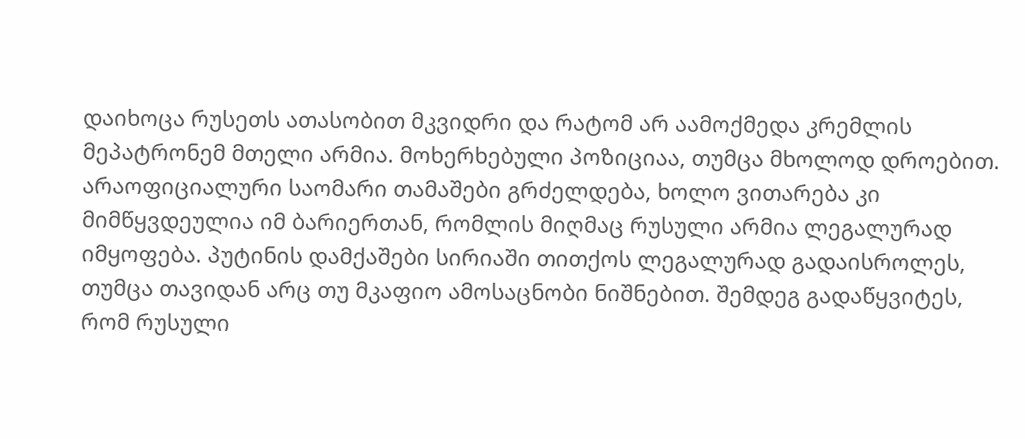დაიხოცა რუსეთს ათასობით მკვიდრი და რატომ არ აამოქმედა კრემლის მეპატრონემ მთელი არმია. მოხერხებული პოზიციაა, თუმცა მხოლოდ დროებით. არაოფიციალური საომარი თამაშები გრძელდება, ხოლო ვითარება კი მიმწყვდეულია იმ ბარიერთან, რომლის მიღმაც რუსული არმია ლეგალურად იმყოფება. პუტინის დამქაშები სირიაში თითქოს ლეგალურად გადაისროლეს, თუმცა თავიდან არც თუ მკაფიო ამოსაცნობი ნიშნებით. შემდეგ გადაწყვიტეს, რომ რუსული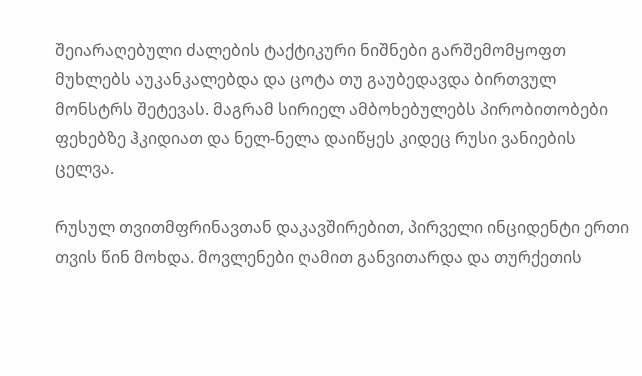შეიარაღებული ძალების ტაქტიკური ნიშნები გარშემომყოფთ მუხლებს აუკანკალებდა და ცოტა თუ გაუბედავდა ბირთვულ მონსტრს შეტევას. მაგრამ სირიელ ამბოხებულებს პირობითობები ფეხებზე ჰკიდიათ და ნელ-ნელა დაიწყეს კიდეც რუსი ვანიების ცელვა.

რუსულ თვითმფრინავთან დაკავშირებით, პირველი ინციდენტი ერთი თვის წინ მოხდა. მოვლენები ღამით განვითარდა და თურქეთის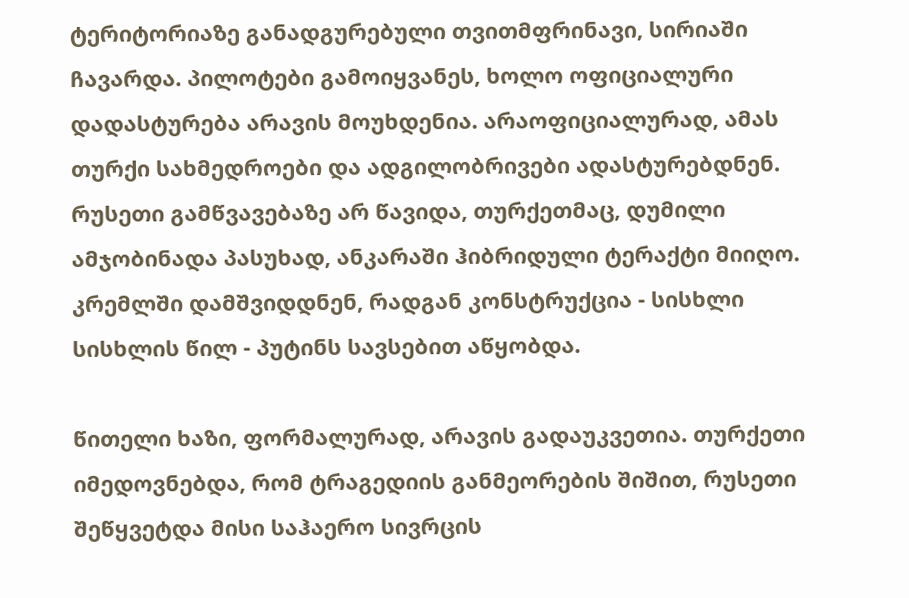ტერიტორიაზე განადგურებული თვითმფრინავი, სირიაში ჩავარდა. პილოტები გამოიყვანეს, ხოლო ოფიციალური დადასტურება არავის მოუხდენია. არაოფიციალურად, ამას თურქი სახმედროები და ადგილობრივები ადასტურებდნენ. რუსეთი გამწვავებაზე არ წავიდა, თურქეთმაც, დუმილი ამჯობინადა პასუხად, ანკარაში ჰიბრიდული ტერაქტი მიიღო. კრემლში დამშვიდდნენ, რადგან კონსტრუქცია - სისხლი სისხლის წილ - პუტინს სავსებით აწყობდა.

წითელი ხაზი, ფორმალურად, არავის გადაუკვეთია. თურქეთი იმედოვნებდა, რომ ტრაგედიის განმეორების შიშით, რუსეთი შეწყვეტდა მისი საჰაერო სივრცის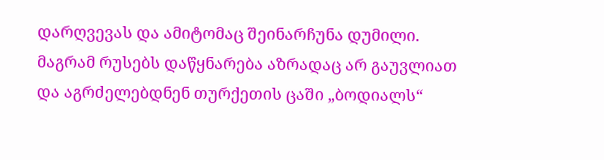დარღვევას და ამიტომაც შეინარჩუნა დუმილი. მაგრამ რუსებს დაწყნარება აზრადაც არ გაუვლიათ და აგრძელებდნენ თურქეთის ცაში „ბოდიალს“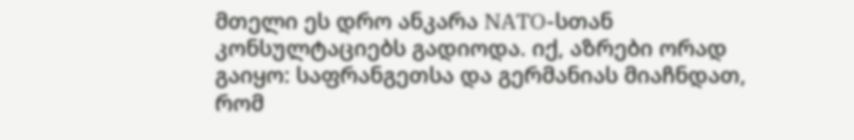მთელი ეს დრო ანკარა NATO-სთან კონსულტაციებს გადიოდა. იქ, აზრები ორად გაიყო: საფრანგეთსა და გერმანიას მიაჩნდათ, რომ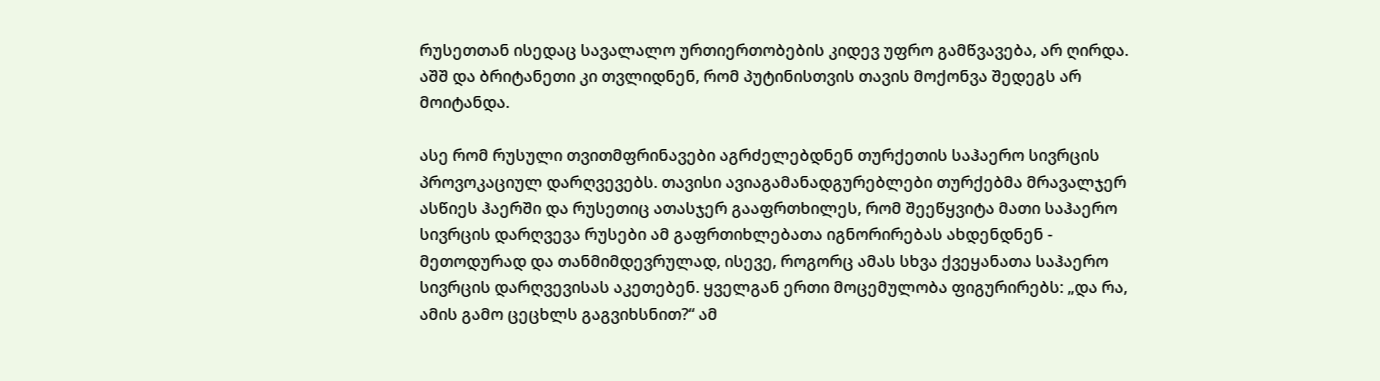რუსეთთან ისედაც სავალალო ურთიერთობების კიდევ უფრო გამწვავება, არ ღირდა. აშშ და ბრიტანეთი კი თვლიდნენ, რომ პუტინისთვის თავის მოქონვა შედეგს არ მოიტანდა.

ასე რომ რუსული თვითმფრინავები აგრძელებდნენ თურქეთის საჰაერო სივრცის პროვოკაციულ დარღვევებს. თავისი ავიაგამანადგურებლები თურქებმა მრავალჯერ ასწიეს ჰაერში და რუსეთიც ათასჯერ გააფრთხილეს, რომ შეეწყვიტა მათი საჰაერო სივრცის დარღვევა რუსები ამ გაფრთიხლებათა იგნორირებას ახდენდნენ - მეთოდურად და თანმიმდევრულად, ისევე, როგორც ამას სხვა ქვეყანათა საჰაერო სივრცის დარღვევისას აკეთებენ. ყველგან ერთი მოცემულობა ფიგურირებს: „და რა, ამის გამო ცეცხლს გაგვიხსნით?“ ამ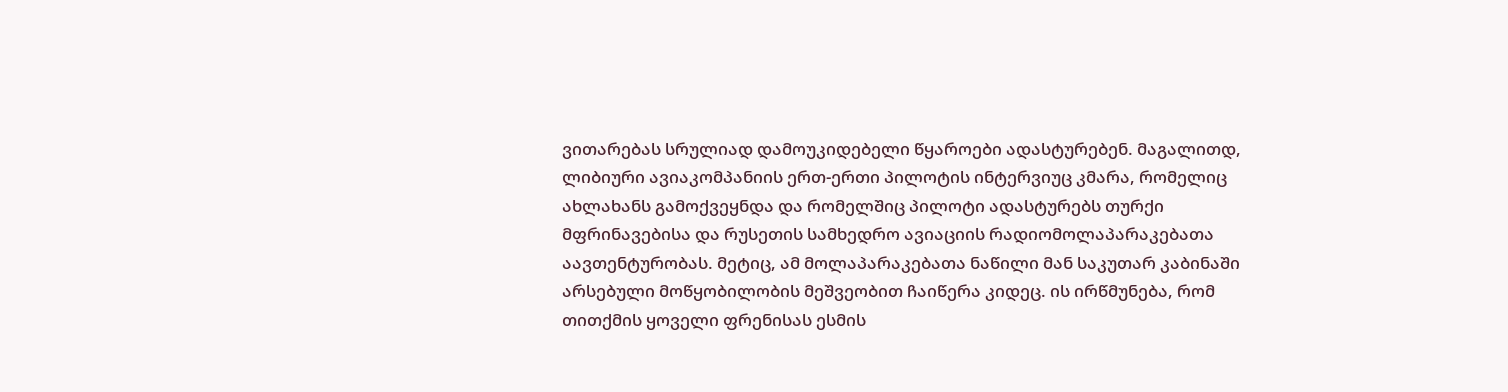ვითარებას სრულიად დამოუკიდებელი წყაროები ადასტურებენ. მაგალითდ, ლიბიური ავიაკომპანიის ერთ-ერთი პილოტის ინტერვიუც კმარა, რომელიც ახლახანს გამოქვეყნდა და რომელშიც პილოტი ადასტურებს თურქი მფრინავებისა და რუსეთის სამხედრო ავიაციის რადიომოლაპარაკებათა აავთენტურობას. მეტიც, ამ მოლაპარაკებათა ნაწილი მან საკუთარ კაბინაში არსებული მოწყობილობის მეშვეობით ჩაიწერა კიდეც. ის ირწმუნება, რომ თითქმის ყოველი ფრენისას ესმის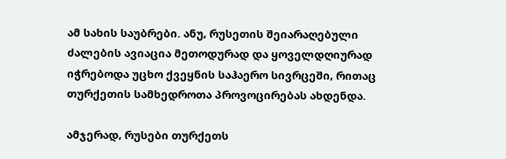ამ სახის საუბრები. ანუ, რუსეთის შეიარაღებული ძალების ავიაცია მეთოდურად და ყოველდღიურად იჭრებოდა უცხო ქვეყნის საჰაერო სივრცეში, რითაც თურქეთის სამხედროთა პროვოცირებას ახდენდა.

ამჯერად, რუსები თურქეთს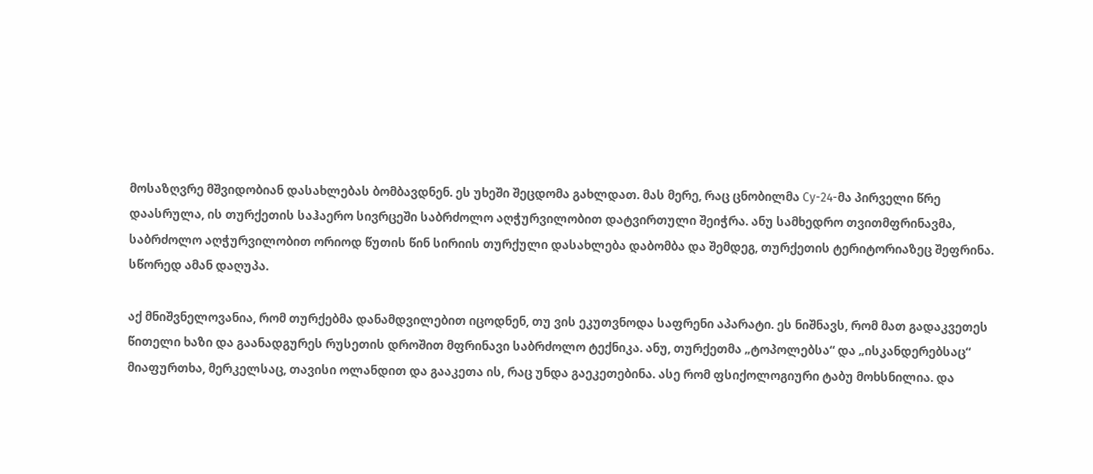მოსაზღვრე მშვიდობიან დასახლებას ბომბავდნენ. ეს უხეში შეცდომა გახლდათ. მას მერე, რაც ცნობილმა Су-24-მა პირველი წრე დაასრულა, ის თურქეთის საჰაერო სივრცეში საბრძოლო აღჭურვილობით დატვირთული შეიჭრა. ანუ სამხედრო თვითმფრინავმა, საბრძოლო აღჭურვილობით ორიოდ წუთის წინ სირიის თურქული დასახლება დაბომბა და შემდეგ, თურქეთის ტერიტორიაზეც შეფრინა. სწორედ ამან დაღუპა.

აქ მნიშვნელოვანია, რომ თურქებმა დანამდვილებით იცოდნენ, თუ ვის ეკუთვნოდა საფრენი აპარატი. ეს ნიშნავს, რომ მათ გადაკვეთეს წითელი ხაზი და გაანადგურეს რუსეთის დროშით მფრინავი საბრძოლო ტექნიკა. ანუ, თურქეთმა „ტოპოლებსა“ და „ისკანდერებსაც“ მიაფურთხა, მერკელსაც, თავისი ოლანდით და გააკეთა ის, რაც უნდა გაეკეთებინა. ასე რომ ფსიქოლოგიური ტაბუ მოხსნილია. და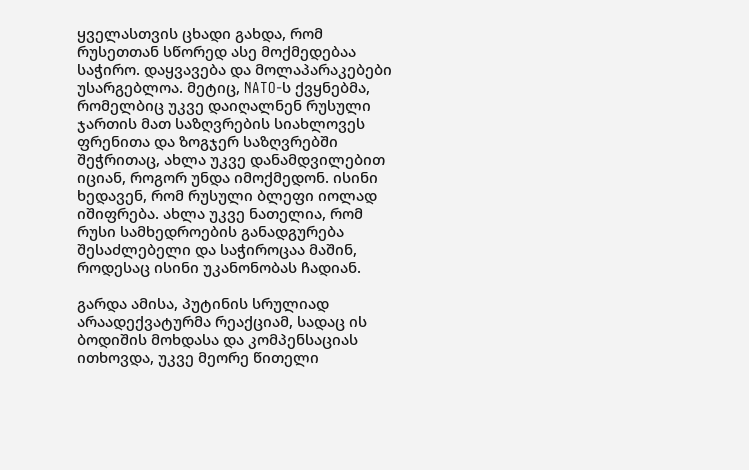ყველასთვის ცხადი გახდა, რომ რუსეთთან სწორედ ასე მოქმედებაა საჭირო. დაყვავება და მოლაპარაკებები უსარგებლოა. მეტიც, NATO-ს ქვყნებმა, რომელბიც უკვე დაიღალნენ რუსული ჯართის მათ საზღვრების სიახლოვეს ფრენითა და ზოგჯერ საზღვრებში შეჭრითაც, ახლა უკვე დანამდვილებით იციან, როგორ უნდა იმოქმედონ. ისინი ხედავენ, რომ რუსული ბლეფი იოლად იშიფრება. ახლა უკვე ნათელია, რომ რუსი სამხედროების განადგურება შესაძლებელი და საჭიროცაა მაშინ, როდესაც ისინი უკანონობას ჩადიან.

გარდა ამისა, პუტინის სრულიად არაადექვატურმა რეაქციამ, სადაც ის ბოდიშის მოხდასა და კომპენსაციას ითხოვდა, უკვე მეორე წითელი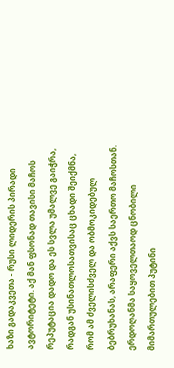ხაზი გადაკვეთა - რუსი ლიდერის პირადი ავტორიტეტი. აქ მან ფსონად თავისი მაჩოს რეპუტაცია დადო და ეს სვლა უმალვე გაიჭრა, რადგან უსინათლოსათვისაც ცხადი შეიქმნა, რომ ამ ძველისძველ და ობმოკიდებულ ბებრუხანას, არაფერი აქვს საერთო მაჩოსთან. ერდოღანმა საყოველთაოდ ცნობილი მიმართულებით პუტინი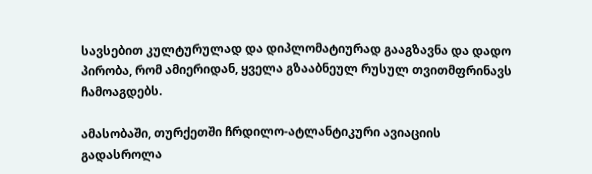სავსებით კულტურულად და დიპლომატიურად გააგზავნა და დადო პირობა, რომ ამიერიდან, ყველა გზააბნეულ რუსულ თვითმფრინავს ჩამოაგდებს.

ამასობაში, თურქეთში ჩრდილო-ატლანტიკური ავიაციის გადასროლა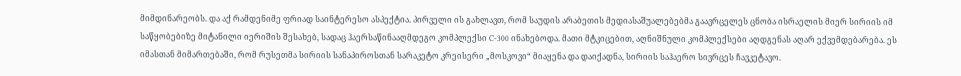მიმდინარეობს. და აქ რამდენიმე ფრიად საინტერესო ასპექტია. პირველი ის გახლავთ, რომ საუდის არაბეთის მედიასაშუალებებმა გაავრცელეს ცნობა ისრაელის მიერ სირიის იმ საწყობებიზე მიტანილი იერიშის შესახებ, სადაც ჰაერსაწინააღმდეგო კომპლექსი C-300 ინახებოდა. მათი მტკიცებით, აღნიშნული კომპლექსები აღდგენას აღარ ექვემდებარება. ეს იმასთან მიმართებაში, რომ რუსეთმა სირიის სანაპიროსთან სარაკეტო კრეისერი „მოსკოვი“ მიაყენა და დაიქადნა, სირიის საჰაერო სივრცეს ჩავკეტავო.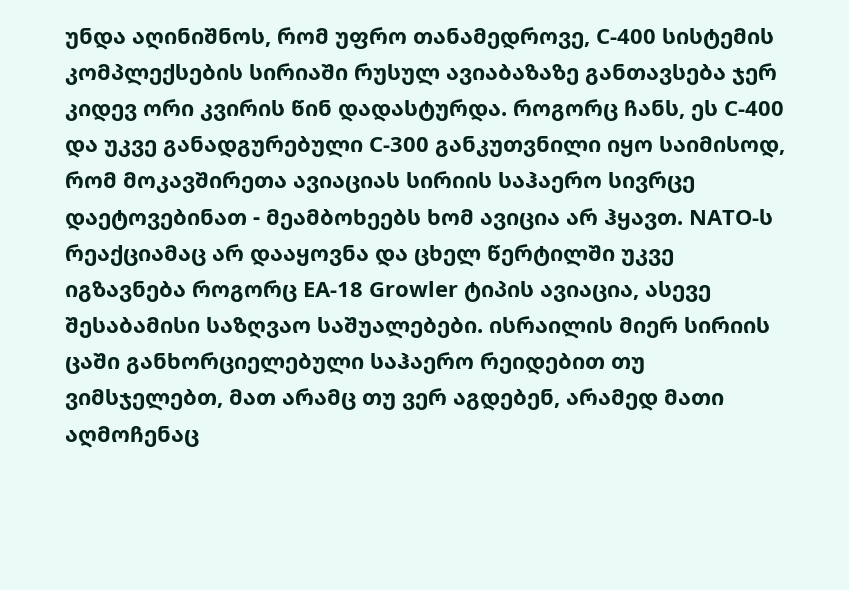უნდა აღინიშნოს, რომ უფრო თანამედროვე, C-400 სისტემის კომპლექსების სირიაში რუსულ ავიაბაზაზე განთავსება ჯერ კიდევ ორი კვირის წინ დადასტურდა. როგორც ჩანს, ეს C-400 და უკვე განადგურებული C-300 განკუთვნილი იყო საიმისოდ, რომ მოკავშირეთა ავიაციას სირიის საჰაერო სივრცე დაეტოვებინათ - მეამბოხეებს ხომ ავიცია არ ჰყავთ. NATO-ს რეაქციამაც არ დააყოვნა და ცხელ წერტილში უკვე იგზავნება როგორც EA-18 Growler ტიპის ავიაცია, ასევე შესაბამისი საზღვაო საშუალებები. ისრაილის მიერ სირიის ცაში განხორციელებული საჰაერო რეიდებით თუ ვიმსჯელებთ, მათ არამც თუ ვერ აგდებენ, არამედ მათი აღმოჩენაც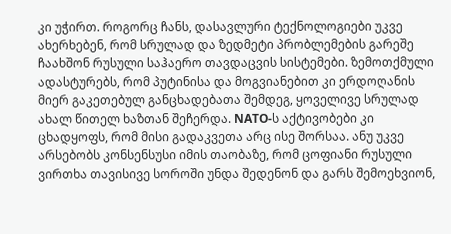კი უჭირთ. როგორც ჩანს, დასავლური ტექნოლოგიები უკვე ახერხებენ, რომ სრულად და ზედმეტი პრობლემების გარეშე ჩაახშონ რუსული საჰაერო თავდაცვის სისტემები. ზემოთქმული ადასტურებს, რომ პუტინისა და მოგვიანებით კი ერდოღანის მიერ გაკეთებულ განცხადებათა შემდეგ, ყოველივე სრულად ახალ წითელ ხაზთან შეჩერდა. NATO-ს აქტივობები კი ცხადყოფს, რომ მისი გადაკვეთა არც ისე შორსაა. ანუ უკვე არსებობს კონსენსუსი იმის თაობაზე, რომ ცოფიანი რუსული ვირთხა თავისივე სოროში უნდა შედენონ და გარს შემოეხვიონ,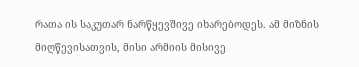რათა ის საკუთარ ნარწყევშივე იხარებოდეს. ამ მიზნის მიღწევისათვის, მისი არმიის მისივე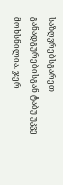საზღვრებსგარეთ განადგურებისგან ტაბუ უკვე მოხსნილია. ჯერ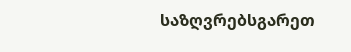საზღვრებსგარეთ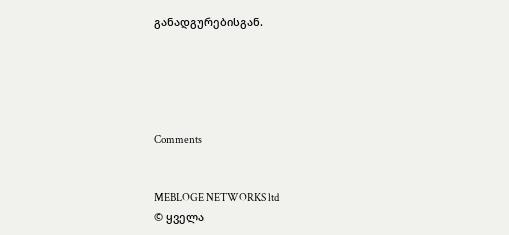განადგურებისგან.





Comments


MEBLOGE NETWORKS ltd
© ყველა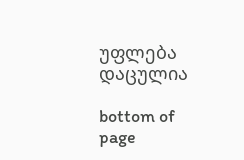უფლება დაცულია

bottom of page